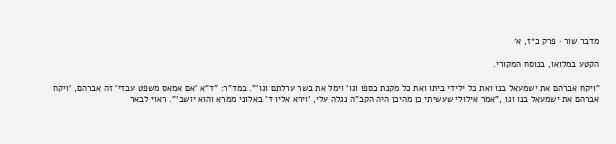מדבר שור · פרק כ״ז, א׳

הקטע במלואו, בנוסח המקורי.

"ויקח אברהם את ישמעאל בנו ואת כל ילידי ביתו ואת כל מקנת כספו וגו' וימל את בשר ערלתם וגו'". במד"ר: "ד"א 'אם אמאס משפט עבדי' זה אברהם, 'ויקח אברהם את ישמעאל בנו וגו ,"אמר אילולי שעשיתי כן מהיכן היה הקב"ה נגלה עלי, 'וירא אליו ד' באלוני ממרא והוא יושב'". ראוי לבאר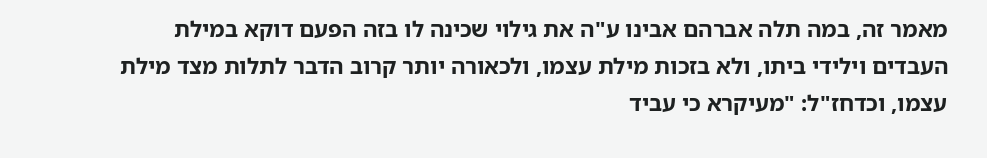מאמר זה, במה תלה אברהם אבינו ע"ה את גילוי שכינה לו בזה הפעם דוקא במילת העבדים וילידי ביתו, ולא בזכות מילת עצמו, ולכאורה יותר קרוב הדבר לתלות מצד מילת עצמו, וכדחז"ל: "מעיקרא כי עביד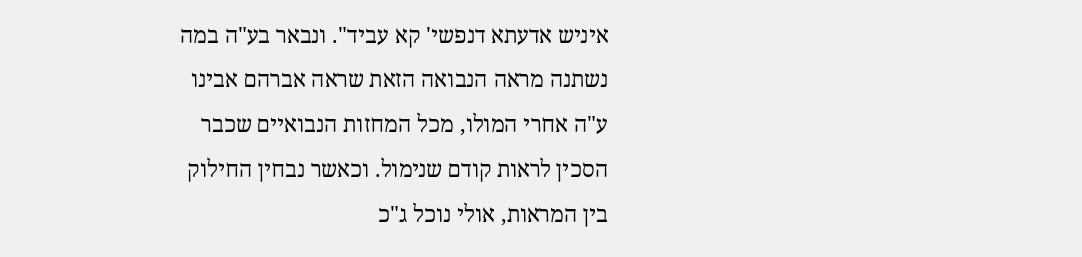איניש אדעתא דנפשי' קא עביד". ונבאר בע"ה במה נשתנה מראה הנבואה הזאת שראה אברהם אבינו ע"ה אחרי המולו, מכל המחזות הנבואיים שכבר הסכין לראות קודם שנימול. וכאשר נבחין החילוק בין המראות, אולי נוכל ג"כ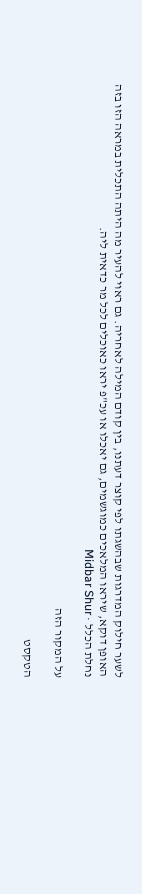לשער חילוק המדרגות שבהשגתו לפי קוצר דעתנו, בין קודם המילה לאחריה. גם ראוי להעיר מה היתה התכלית במראה הזו בזה האופן דוקא, שיראו המלאכים כמוגשמים, גם יאכלו או עכ"פ יראו כאוכלים לכל מר כדאית ליה.
נחלת הכלל · Midbar Shur

על המקור הזה

הטקסט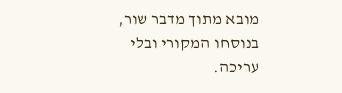מובא מתוך מדבר שור, בנוסחו המקורי ובלי עריכה.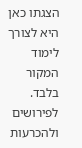הצגתו כאן היא לצורך לימוד המקור בלבד. לפירושים ולהכרעות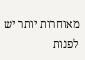מאוחרות יותר יש לפנות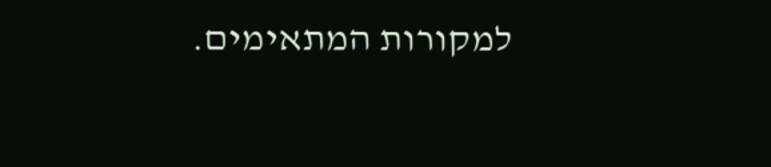למקורות המתאימים.